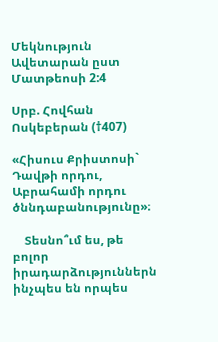Մեկնություն Ավետարան ըստ Մատթեոսի 2:4

Սրբ. Հովհան Ոսկեբերան (†407)

«Հիսուս Քրիստոսի` Դավթի որդու, Աբրահամի որդու ծննդաբանությունը»։

    Տեսնո՞ւմ ես, թե բոլոր իրադարձություններն ինչպես են որպես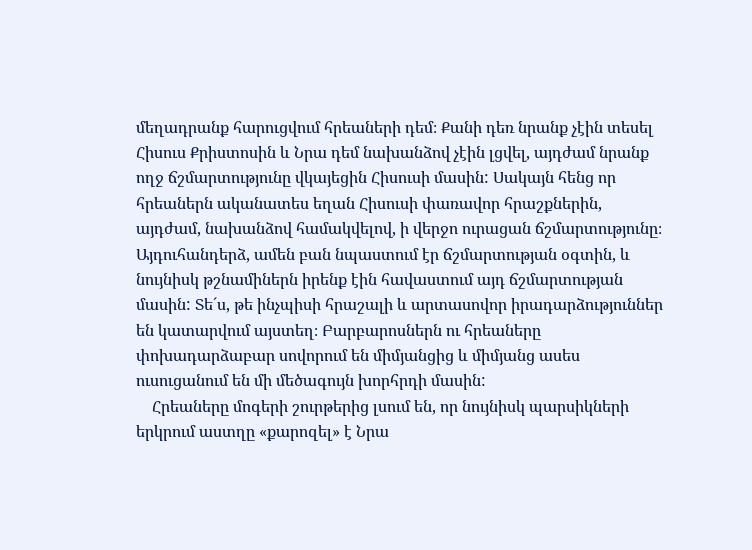մեղադրանք հարուցվում հրեաների դեմ։ Քանի դեռ նրանք չէին տեսել Հիսուս Քրիստոսին և Նրա դեմ նախանձով չէին լցվել, այդժամ նրանք ողջ ճշմարտությունը վկայեցին Հիսուսի մասին: Սակայն հենց որ հրեաներն ականատես եղան Հիսուսի փառավոր հրաշքներին, այդժամ, նախանձով համակվելով, ի վերջո ուրացան ճշմարտությունը։ Այդուհանդերձ, ամեն բան նպաստում էր ճշմարտության օգտին, և նույնիսկ թշնամիներն իրենք էին հավաստում այդ ճշմարտության մասին: Տե´ս, թե ինչպիսի հրաշալի և արտասովոր իրադարձություններ են կատարվում այստեղ։ Բարբարոսներն ու հրեաները փոխադարձաբար սովորում են միմյանցից և միմյանց ասես ուսուցանում են մի մեծագույն խորհրդի մասին:
    Հրեաները մոգերի շուրթերից լսում են, որ նույնիսկ պարսիկների երկրում աստղը «քարոզել» է Նրա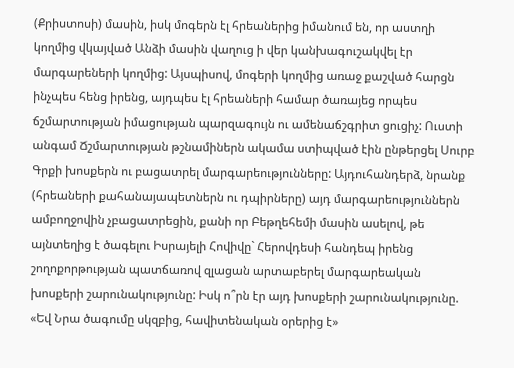(Քրիստոսի) մասին, իսկ մոգերն էլ հրեաներից իմանում են, որ աստղի կողմից վկայված Անձի մասին վաղուց ի վեր կանխագուշակվել էր մարգարեների կողմից: Այսպիսով, մոգերի կողմից առաջ քաշված հարցն ինչպես հենց իրենց, այդպես էլ հրեաների համար ծառայեց որպես ճշմարտության իմացության պարզագույն ու ամենաճշգրիտ ցուցիչ: Ուստի անգամ Ճշմարտության թշնամիներն ակամա ստիպված էին ընթերցել Սուրբ Գրքի խոսքերն ու բացատրել մարգարեությունները: Այդուհանդերձ, նրանք (հրեաների քահանայապետներն ու դպիրները) այդ մարգարեություններն ամբողջովին չբացատրեցին, քանի որ Բեթղեհեմի մասին ասելով, թե այնտեղից է ծագելու Իսրայելի Հովիվը` Հերովդեսի հանդեպ իրենց շողոքորթության պատճառով զլացան արտաբերել մարգարեական խոսքերի շարունակությունը: Իսկ ո՞րն էր այդ խոսքերի շարունակությունը. «Եվ Նրա ծագումը սկզբից, հավիտենական օրերից է»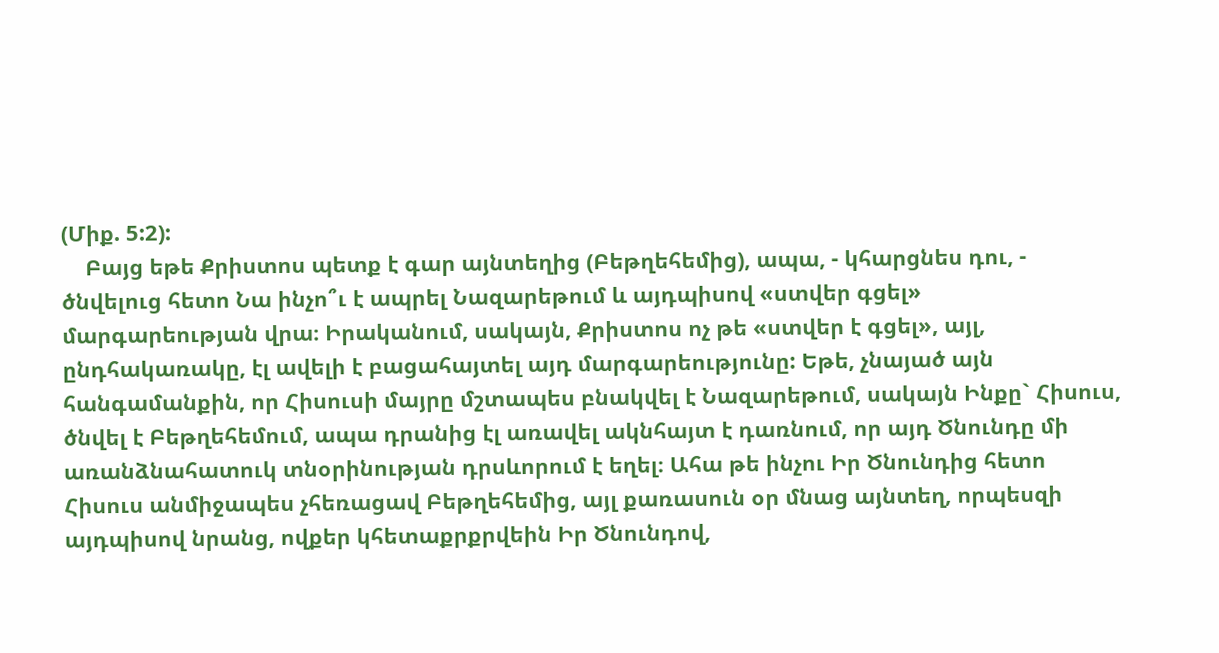(Միք. 5:2):
    Բայց եթե Քրիստոս պետք է գար այնտեղից (Բեթղեհեմից), ապա, - կհարցնես դու, - ծնվելուց հետո Նա ինչո՞ւ է ապրել Նազարեթում և այդպիսով «ստվեր գցել» մարգարեության վրա։ Իրականում, սակայն, Քրիստոս ոչ թե «ստվեր է գցել», այլ, ընդհակառակը, էլ ավելի է բացահայտել այդ մարգարեությունը: Եթե, չնայած այն հանգամանքին, որ Հիսուսի մայրը մշտապես բնակվել է Նազարեթում, սակայն Ինքը` Հիսուս, ծնվել է Բեթղեհեմում, ապա դրանից էլ առավել ակնհայտ է դառնում, որ այդ Ծնունդը մի առանձնահատուկ տնօրինության դրսևորում է եղել։ Ահա թե ինչու Իր Ծնունդից հետո Հիսուս անմիջապես չհեռացավ Բեթղեհեմից, այլ քառասուն օր մնաց այնտեղ, որպեսզի այդպիսով նրանց, ովքեր կհետաքրքրվեին Իր Ծնունդով,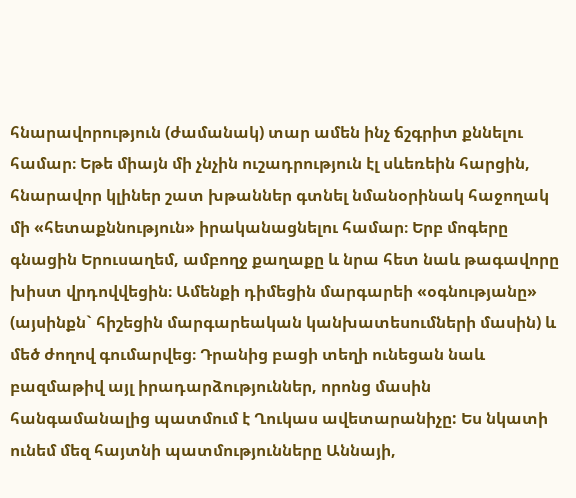հնարավորություն (ժամանակ) տար ամեն ինչ ճշգրիտ քննելու համար։ Եթե միայն մի չնչին ուշադրություն էլ սևեռեին հարցին, հնարավոր կլիներ շատ խթաններ գտնել նմանօրինակ հաջողակ մի «հետաքննություն» իրականացնելու համար։ Երբ մոգերը գնացին Երուսաղեմ, ամբողջ քաղաքը և նրա հետ նաև թագավորը խիստ վրդովվեցին։ Ամենքի դիմեցին մարգարեի «օգնությանը» (այսինքն` հիշեցին մարգարեական կանխատեսումների մասին) և մեծ ժողով գումարվեց։ Դրանից բացի տեղի ունեցան նաև բազմաթիվ այլ իրադարձություններ, որոնց մասին հանգամանալից պատմում է Ղուկաս ավետարանիչը: Ես նկատի ունեմ մեզ հայտնի պատմությունները Աննայի,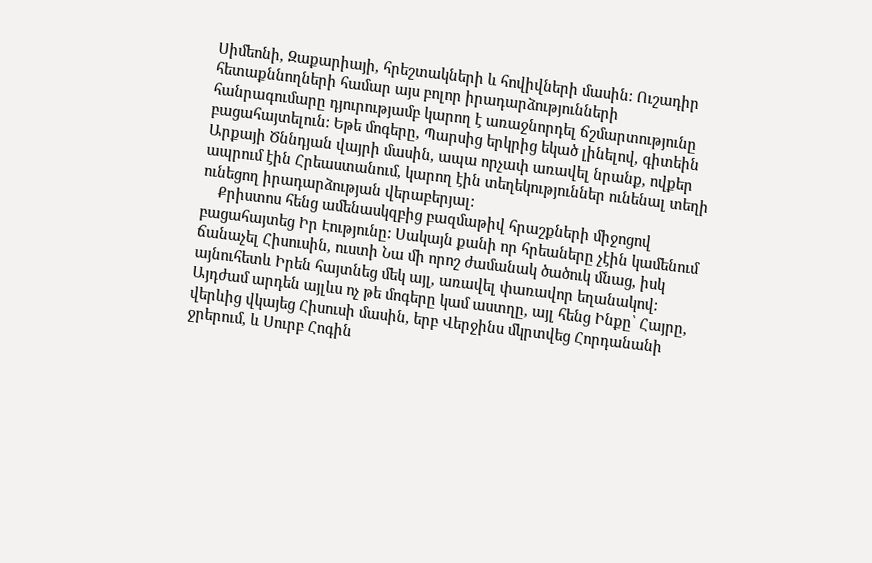Սիմեոնի, Զաքարիայի, հրեշտակների և հովիվների մասին: Ուշադիր հետաքննողների համար այս բոլոր իրադարձությունների հանրագումարը դյուրությամբ կարող է առաջնորդել ճշմարտությունը բացահայտելուն: Եթե մոգերը, Պարսից երկրից եկած լինելով, գիտեին Արքայի Ծննդյան վայրի մասին, ապա որչափ առավել նրանք, ովքեր ապրում էին Հրեաստանում, կարող էին տեղեկություններ ունենալ տեղի ունեցող իրադարձության վերաբերյալ:
    Քրիստոս հենց ամենասկզբից բազմաթիվ հրաշքների միջոցով բացահայտեց Իր Էությունը: Սակայն քանի որ հրեաները չէին կամենում ճանաչել Հիսուսին, ուստի Նա մի որոշ ժամանակ ծածուկ մնաց, իսկ այնուհետև Իրեն հայտնեց մեկ այլ, առավել փառավոր եղանակով: Այդժամ արդեն այլևս ոչ թե մոգերը կամ աստղը, այլ հենց Ինքը՝ Հայրը, վերևից վկայեց Հիսուսի մասին, երբ Վերջինս մկրտվեց Հորդանանի ջրերում, և Սուրբ Հոգին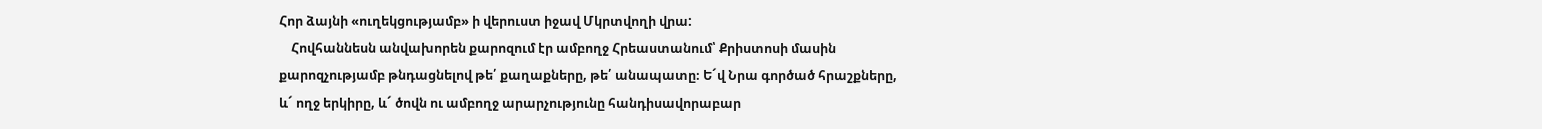Հոր ձայնի «ուղեկցությամբ» ի վերուստ իջավ Մկրտվողի վրա:
    Հովհաննեսն անվախորեն քարոզում էր ամբողջ Հրեաստանում՝ Քրիստոսի մասին քարոզչությամբ թնդացնելով թե՛ քաղաքները, թե՛ անապատը։ Ե´վ Նրա գործած հրաշքները, և´ ողջ երկիրը, և´ ծովն ու ամբողջ արարչությունը հանդիսավորաբար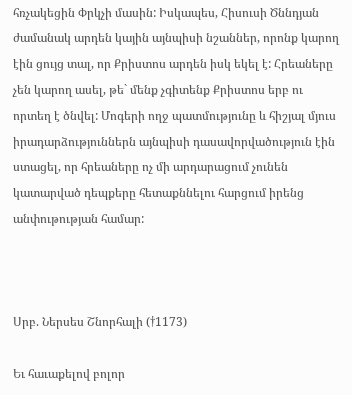հռչակեցին Փրկչի մասին: Իսկապես, Հիսուսի Ծննդյան ժամանակ արդեն կային այնպիսի նշաններ, որոնք կարող էին ցույց տալ, որ Քրիստոս արդեն իսկ եկել է: Հրեաները չեն կարող ասել, թե` մենք չգիտենք Քրիստոս երբ ու որտեղ է ծնվել: Մոգերի ողջ պատմությունը և հիշյալ մյուս իրադարձություններն այնպիսի դասավորվածություն էին ստացել, որ հրեաները ոչ մի արդարացում չունեն կատարված դեպքերը հետաքննելու հարցում իրենց անփութության համար:



Սրբ. Ներսես Շնորհալի (†1173)

Եւ հաւաքելով բոլոր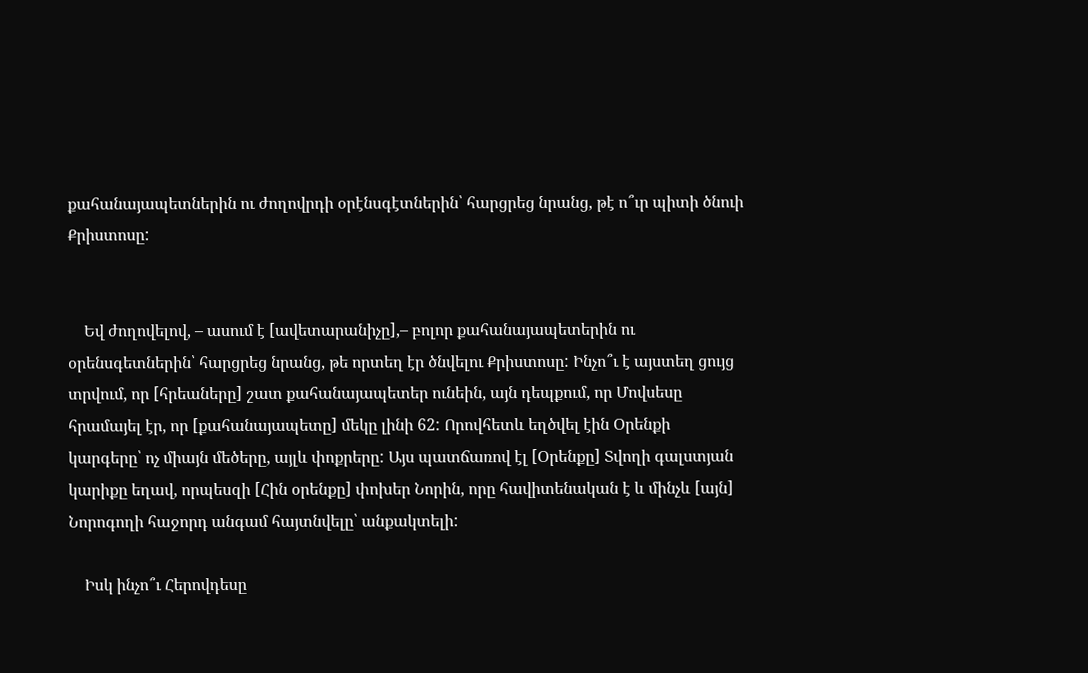քահանայապետներին ու ժողովրդի օրէնսգէտներին՝ հարցրեց նրանց, թէ ո՞ւր պիտի ծնուի Քրիստոսը:


    Եվ ժողովելով, – ասում է [ավետարանիչը],– բոլոր քահանայապետերին ու օրենսգետներին՝ հարցրեց նրանց, թե որտեղ էր ծնվելու Քրիստոսը: Ինչո՞ւ է այստեղ ցույց տրվում, որ [հրեաները] շատ քահանայապետեր ունեին, այն դեպքում, որ Մովսեսը հրամայել էր, որ [քահանայապետը] մեկը լինի 62: Որովհետև եղծվել էին Օրենքի կարգերը՝ ոչ միայն մեծերը, այլև փոքրերը: Այս պատճառով էլ [Օրենքը] Տվողի գալստյան կարիքը եղավ, որպեսզի [Հին օրենքը] փոխեր Նորին, որը հավիտենական է և մինչև [այն] Նորոգողի հաջորդ անգամ հայտնվելը՝ անքակտելի:

    Իսկ ինչո՞ւ Հերովդեսը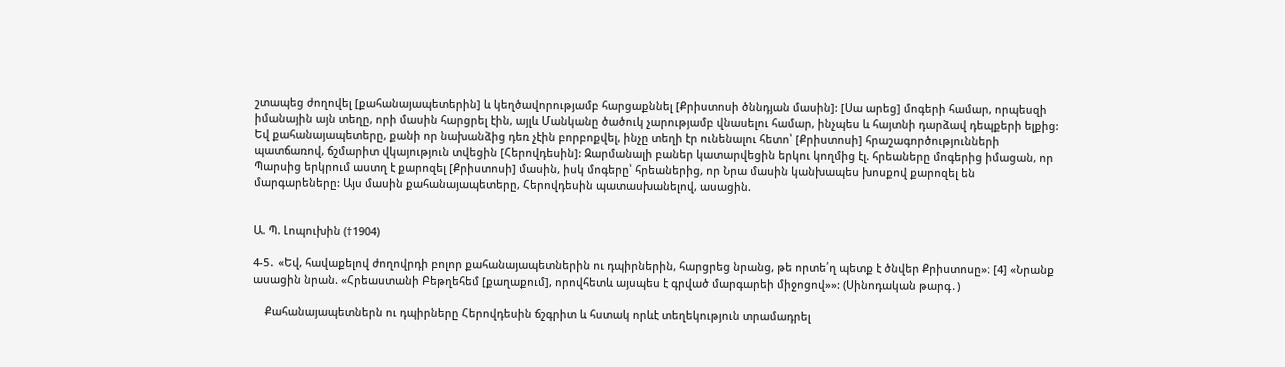շտապեց ժողովել [քահանայապետերին] և կեղծավորությամբ հարցաքննել [Քրիստոսի ծննդյան մասին]: [Սա արեց] մոգերի համար, որպեսզի իմանային այն տեղը, որի մասին հարցրել էին, այլև Մանկանը ծածուկ չարությամբ վնասելու համար, ինչպես և հայտնի դարձավ դեպքերի ելքից: Եվ քահանայապետերը, քանի որ նախանձից դեռ չէին բորբոքվել, ինչը տեղի էր ունենալու հետո՝ [Քրիստոսի] հրաշագործությունների պատճառով, ճշմարիտ վկայություն տվեցին [Հերովդեսին]: Զարմանալի բաներ կատարվեցին երկու կողմից էլ. հրեաները մոգերից իմացան, որ Պարսից երկրում աստղ է քարոզել [Քրիստոսի] մասին, իսկ մոգերը՝ հրեաներից, որ Նրա մասին կանխապես խոսքով քարոզել են մարգարեները: Այս մասին քահանայապետերը, Հերովդեսին պատասխանելով, ասացին.


Ա. Պ. Լոպուխին (†1904)

4-5․ «Եվ, հավաքելով ժողովրդի բոլոր քահանայապետներին ու դպիրներին, հարցրեց նրանց, թե որտե՛ղ պետք է ծնվեր Քրիստոսը»։ [4] «Նրանք ասացին նրան. «Հրեաստանի Բեթղեհեմ [քաղաքում], որովհետև այսպես է գրված մարգարեի միջոցով»»: (Սինոդական թարգ․)

    Քահանայապետներն ու դպիրները Հերովդեսին ճշգրիտ և հստակ որևէ տեղեկություն տրամադրել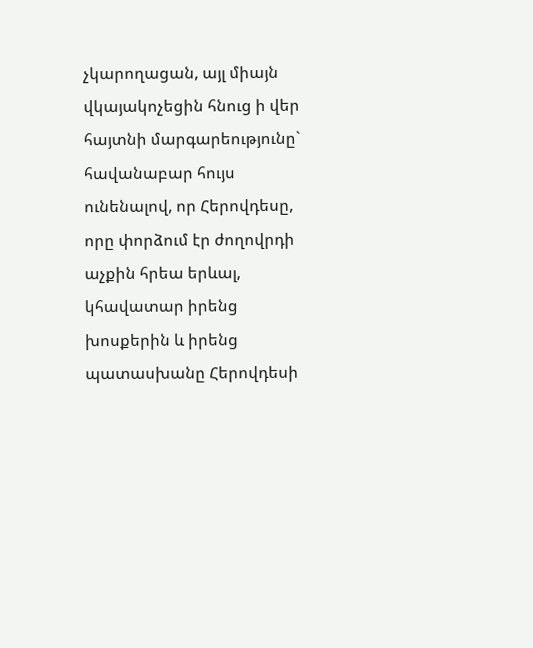չկարողացան, այլ միայն վկայակոչեցին հնուց ի վեր հայտնի մարգարեությունը` հավանաբար հույս ունենալով, որ Հերովդեսը, որը փորձում էր ժողովրդի աչքին հրեա երևալ, կհավատար իրենց խոսքերին և իրենց պատասխանը Հերովդեսի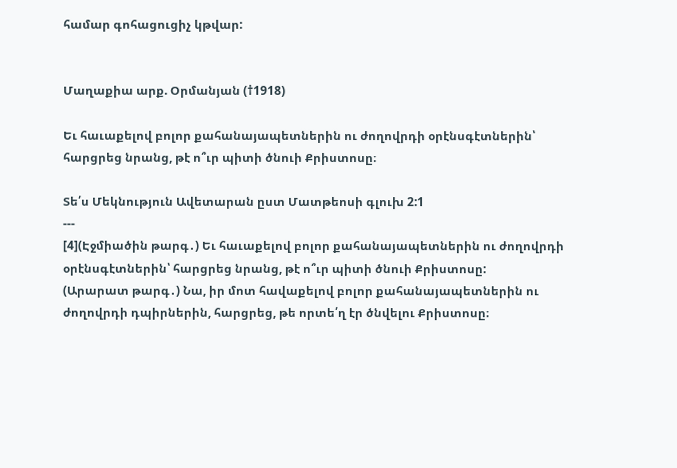համար գոհացուցիչ կթվար:


Մաղաքիա արք. Օրմանյան (†1918)

Եւ հաւաքելով բոլոր քահանայապետներին ու ժողովրդի օրէնսգէտներին՝ հարցրեց նրանց, թէ ո՞ւր պիտի ծնուի Քրիստոսը։

Տե՛ս Մեկնություն Ավետարան ըստ Մատթեոսի գլուխ 2:1
---
[4](Էջմիածին թարգ․) Եւ հաւաքելով բոլոր քահանայապետներին ու ժողովրդի օրէնսգէտներին՝ հարցրեց նրանց, թէ ո՞ւր պիտի ծնուի Քրիստոսը:
(Արարատ թարգ․) Նա, իր մոտ հավաքելով բոլոր քահանայապետներին ու ժողովրդի դպիրներին, հարցրեց, թե որտե՛ղ էր ծնվելու Քրիստոսը։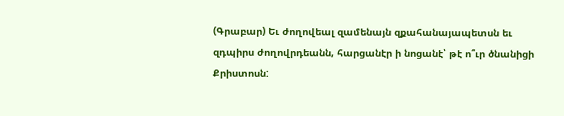(Գրաբար) Եւ ժողովեալ զամենայն զքահանայապետսն եւ զդպիրս ժողովրդեանն, հարցանէր ի նոցանէ՝ թէ ո՞ւր ծնանիցի Քրիստոսն: